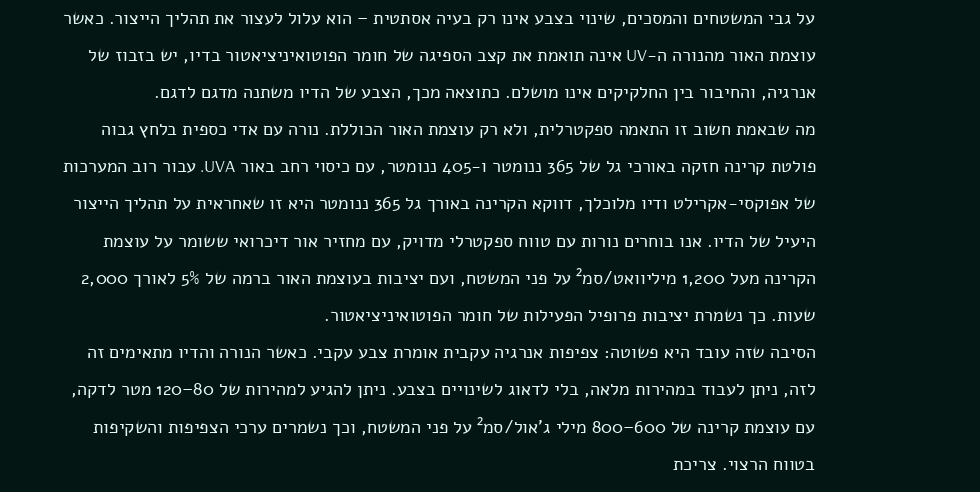על גבי המשטחים והמסכים, שינוי בצבע אינו רק בעיה אסתטית – הוא עלול לעצור את תהליך הייצור. כאשר עוצמת האור מהנורה ה-UV אינה תואמת את קצב הספיגה של חומר הפוטואיניציאטור בדיו, יש בזבוז של אנרגיה, והחיבור בין החלקיקים אינו מושלם. כתוצאה מכך, הצבע של הדיו משתנה מדגם לדגם.
מה שבאמת חשוב זו התאמה ספקטרלית, ולא רק עוצמת האור הכוללת. נורה עם אדי כספית בלחץ גבוה פולטת קרינה חזקה באורכי גל של 365 ננומטר ו-405 ננומטר, עם כיסוי רחב באור UVA. עבור רוב המערכות של אפוקסי-אקרילט ודיו מלוכלך, דווקא הקרינה באורך גל 365 ננומטר היא זו שאחראית על תהליך הייצור היעיל של הדיו. אנו בוחרים נורות עם טווח ספקטרלי מדויק, עם מחזיר אור דיכרואי ששומר על עוצמת הקרינה מעל 1,200 מיליוואט/סמ² על פני המשטח, ועם יציבות בעוצמת האור ברמה של 5% לאורך 2,000 שעות. כך נשמרת יציבות פרופיל הפעילות של חומר הפוטואיניציאטור.
הסיבה שזה עובד היא פשוטה: צפיפות אנרגיה עקבית אומרת צבע עקבי. כאשר הנורה והדיו מתאימים זה לזה, ניתן לעבוד במהירות מלאה, בלי לדאוג לשינויים בצבע. ניתן להגיע למהירות של 80–120 מטר לדקה, עם עוצמת קרינה של 600–800 מילי ג’אול/סמ² על פני המשטח, וכך נשמרים ערכי הצפיפות והשקיפות בטווח הרצוי. צריכת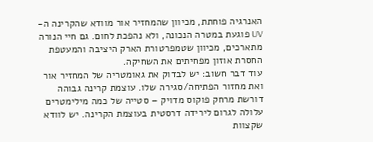האנרגיה פוחתת, מכיוון שהמחזיר אור מוודא שהקרינה ה-UV פוגעת במטרה הנכונה, ולא נהפכת לחום. גם חיי הנורה מתארכים, מכיוון שטמפרטורת הארק היציבה והמעטפת החסרת אוזון מפחיתים את השחיקה.
עוד דבר חשוב: יש לבדוק את גאומטריה של המחזיר אור ואת מחזור הפתיחה/סגירה שלו. עוצמת קרינה גבוהה דורשת מרחק פוקוס מדויק – סטייה של כמה מילימטרים עלולה לגרום לירידה דרסטית בעוצמת הקרינה. יש לוודא שקצוות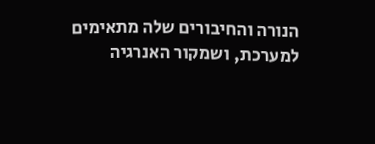הנורה והחיבורים שלה מתאימים למערכת, ושמקור האנרגיה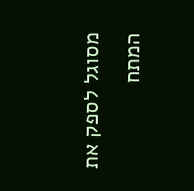מסוגל לספק את המתח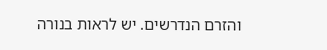והזרם הנדרשים. יש לראות בנורה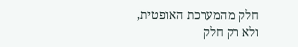חלק מהמערכת האופטית, ולא רק חלק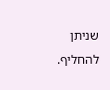שניתן להחליף.